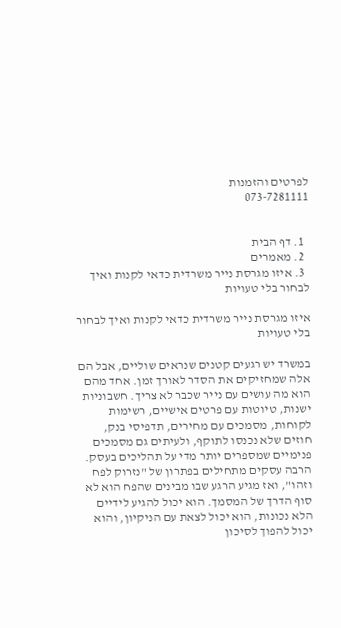לפרטים והזמנות
073-7281111


  1. דף הבית
  2. מאמרים
  3. איזו מגרסת נייר משרדית כדאי לקנות ואיך לבחור בלי טעויות

איזו מגרסת נייר משרדית כדאי לקנות ואיך לבחור בלי טעויות

במשרד יש רגעים קטנים שנראים שוליים, אבל הם אלה שמחזיקים את הסדר לאורך זמן. אחד מהם הוא מה עושים עם נייר שכבר לא צריך. חשבוניות ישנות, טיוטות עם פרטים אישיים, רשימות לקוחות, מסמכים עם מחירים, תדפיסי בנק, חוזים שלא נכנסו לתוקף, ולעיתים גם מסמכים פנימיים שמספרים יותר מדי על תהליכים בעסק. הרבה עסקים מתחילים בפתרון של "נזרוק לפח וזהו", ואז מגיע הרגע שבו מבינים שהפח הוא לא סוף הדרך של המסמך. הוא יכול להגיע לידיים הלא נכונות, הוא יכול לצאת עם הניקיון, והוא יכול להפוך לסיכון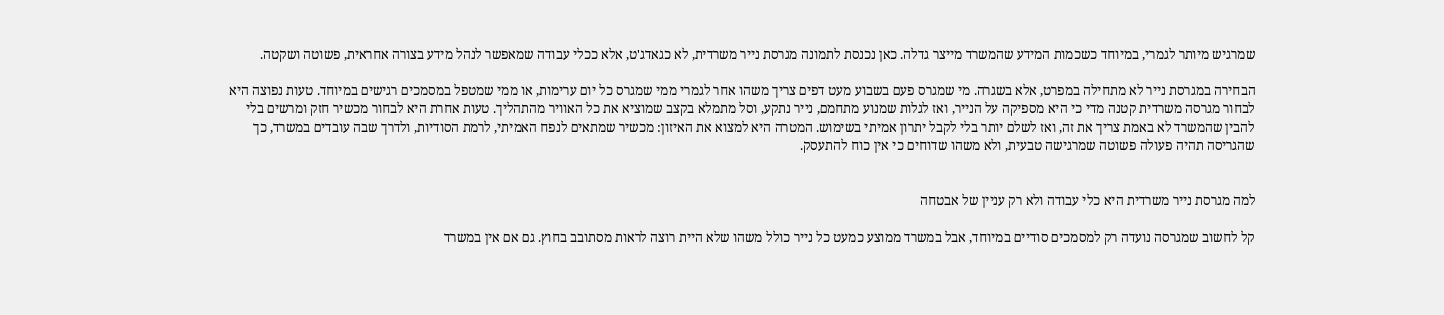שמרגיש מיותר לגמרי, במיוחד כשכמות המידע שהמשרד מייצר גדלה. כאן נכנסת לתמונה מגרסת נייר משרדית, לא כגאדג'ט, אלא ככלי עבודה שמאפשר לנהל מידע בצורה אחראית, פשוטה ושקטה.

הבחירה במגרסת נייר לא מתחילה במפרט, אלא בשגרה. מי שמגרס פעם בשבוע מעט דפים צריך משהו אחר לגמרי ממי שמגרס כל יום ערימות, או ממי שמטפל במסמכים רגישים במיוחד. טעות נפוצה היא לבחור מגרסה משרדית קטנה מדי כי היא מספיקה על הנייר, ואז לגלות שמנוע מתחמם, נייר נתקע, וסל מתמלא בקצב שמוציא את כל האוויר מהתהליך. טעות אחרת היא לבחור מכשיר חזק ומרשים בלי להבין שהמשרד לא באמת צריך את זה, ואז לשלם יותר בלי לקבל יתרון אמיתי בשימוש. המטרה היא למצוא את האיזון: מכשיר שמתאים לנפח האמיתי, לרמת הסודיות, ולדרך שבה עובדים במשרד, כך שהגריסה תהיה פעולה פשוטה שמרגישה טבעית, ולא משהו שדוחים כי אין כוח להתעסק.


למה מגרסת נייר משרדית היא כלי עבודה ולא רק עניין של אבטחה

קל לחשוב שמגרסה נועדה רק למסמכים סודיים במיוחד, אבל במשרד ממוצע כמעט כל נייר כולל משהו שלא היית רוצה לראות מסתובב בחוץ. גם אם אין במשרד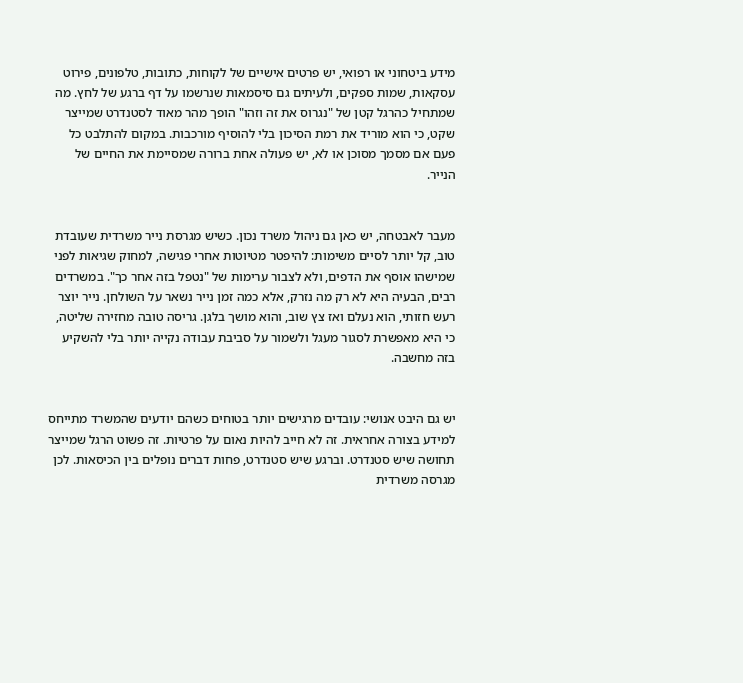מידע ביטחוני או רפואי, יש פרטים אישיים של לקוחות, כתובות, טלפונים, פירוט עסקאות, שמות ספקים, ולעיתים גם סיסמאות שנרשמו על דף ברגע של לחץ. מה שמתחיל כהרגל קטן של "נגרוס את זה וזהו" הופך מהר מאוד לסטנדרט שמייצר שקט, כי הוא מוריד את רמת הסיכון בלי להוסיף מורכבות. במקום להתלבט כל פעם אם מסמך מסוכן או לא, יש פעולה אחת ברורה שמסיימת את החיים של הנייר.


מעבר לאבטחה, יש כאן גם ניהול משרד נכון. כשיש מגרסת נייר משרדית שעובדת טוב, קל יותר לסיים משימות: להיפטר מטיוטות אחרי פגישה, למחוק שגיאות לפני שמישהו אוסף את הדפים, ולא לצבור ערימות של "נטפל בזה אחר כך". במשרדים רבים, הבעיה היא לא רק מה נזרק, אלא כמה זמן נייר נשאר על השולחן. נייר יוצר רעש חזותי, הוא נעלם ואז צץ שוב, והוא מושך בלגן. גריסה טובה מחזירה שליטה, כי היא מאפשרת לסגור מעגל ולשמור על סביבת עבודה נקייה יותר בלי להשקיע בזה מחשבה.


יש גם היבט אנושי: עובדים מרגישים יותר בטוחים כשהם יודעים שהמשרד מתייחס למידע בצורה אחראית. זה לא חייב להיות נאום על פרטיות. זה פשוט הרגל שמייצר תחושה שיש סטנדרט. וברגע שיש סטנדרט, פחות דברים נופלים בין הכיסאות. לכן מגרסה משרדית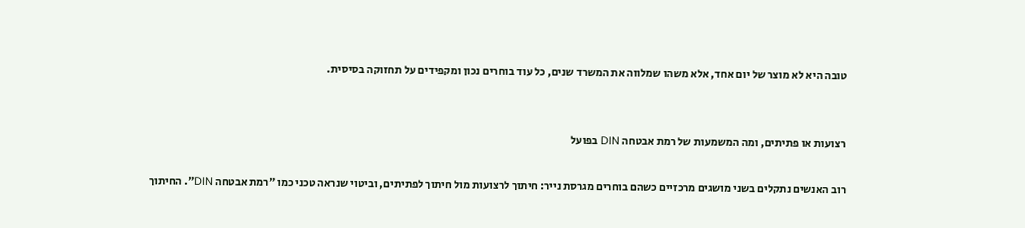טובה היא לא מוצר של יום אחד, אלא משהו שמלווה את המשרד שנים, כל עוד בוחרים נכון ומקפידים על תחזוקה בסיסית.


רצועות או פתיתים, ומה המשמעות של רמת אבטחה DIN בפועל

רוב האנשים נתקלים בשני מושגים מרכזיים כשהם בוחרים מגרסת נייר: חיתוך לרצועות מול חיתוך לפתיתים, וביטוי שנראה טכני כמו ״רמת אבטחה DIN״. החיתוך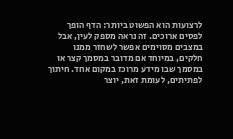לרצועות הוא הפשוט ביותר: הדף הופך לפסים ארוכים. זה נראה מספק לעין, אבל במצבים מסוימים אפשר לשחזר ממנו חלקים, במיוחד אם מדובר במסמך קצר או במסמך שבו מידע מרוכז במקום אחד. חיתוך לפתיתים, לעומת זאת, יוצר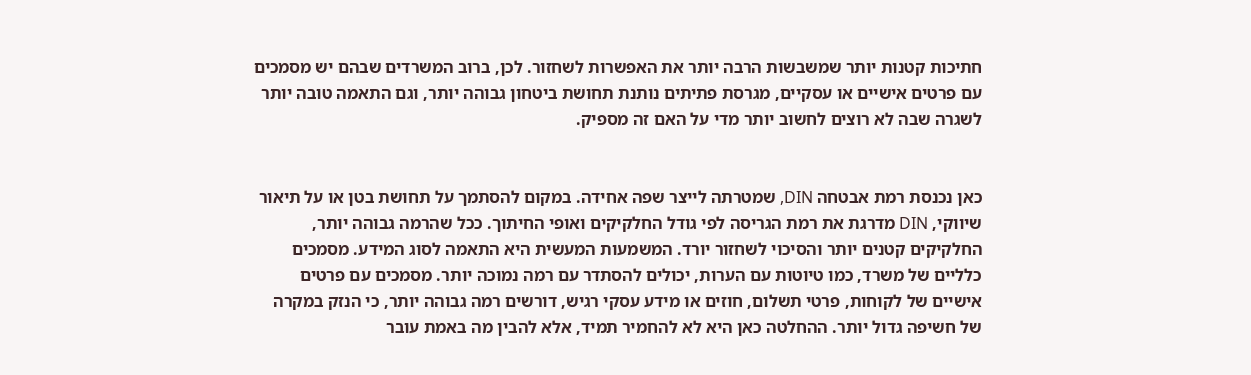חתיכות קטנות יותר שמשבשות הרבה יותר את האפשרות לשחזור. לכן, ברוב המשרדים שבהם יש מסמכים עם פרטים אישיים או עסקיים, מגרסת פתיתים נותנת תחושת ביטחון גבוהה יותר, וגם התאמה טובה יותר לשגרה שבה לא רוצים לחשוב יותר מדי על האם זה מספיק.


כאן נכנסת רמת אבטחה DIN, שמטרתה לייצר שפה אחידה. במקום להסתמך על תחושת בטן או על תיאור שיווקי, DIN מדרגת את רמת הגריסה לפי גודל החלקיקים ואופי החיתוך. ככל שהרמה גבוהה יותר, החלקיקים קטנים יותר והסיכוי לשחזור יורד. המשמעות המעשית היא התאמה לסוג המידע. מסמכים כלליים של משרד, כמו טיוטות עם הערות, יכולים להסתדר עם רמה נמוכה יותר. מסמכים עם פרטים אישיים של לקוחות, פרטי תשלום, חוזים או מידע עסקי רגיש, דורשים רמה גבוהה יותר, כי הנזק במקרה של חשיפה גדול יותר. ההחלטה כאן היא לא להחמיר תמיד, אלא להבין מה באמת עובר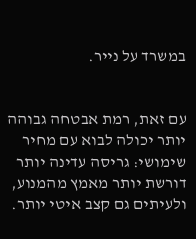במשרד על נייר.


עם זאת, רמת אבטחה גבוהה יותר יכולה לבוא עם מחיר שימושי: גריסה עדינה יותר דורשת יותר מאמץ מהמנוע, ולעיתים גם קצב איטי יותר.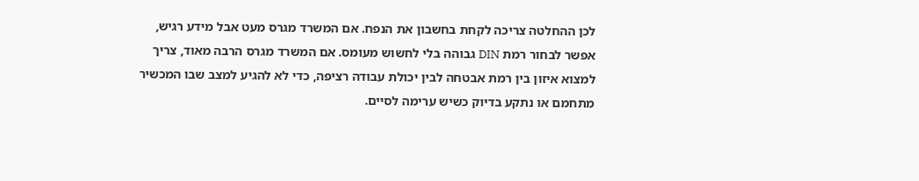לכן ההחלטה צריכה לקחת בחשבון את הנפח. אם המשרד מגרס מעט אבל מידע רגיש, אפשר לבחור רמת DIN גבוהה בלי לחשוש מעומס. אם המשרד מגרס הרבה מאוד, צריך למצוא איזון בין רמת אבטחה לבין יכולת עבודה רציפה, כדי לא להגיע למצב שבו המכשיר מתחמם או נתקע בדיוק כשיש ערימה לסיים.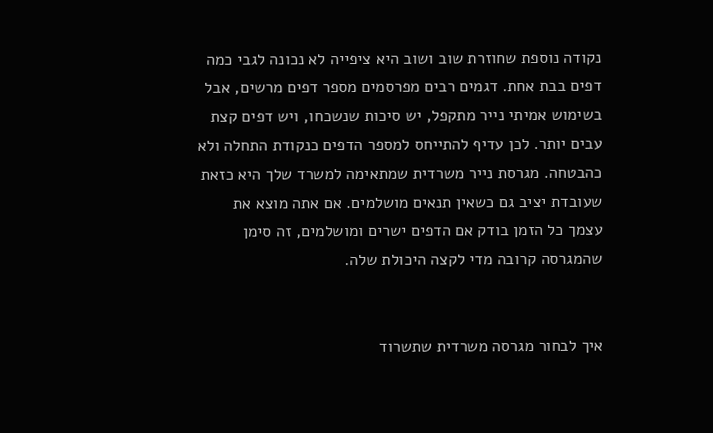נקודה נוספת שחוזרת שוב ושוב היא ציפייה לא נכונה לגבי כמה דפים בבת אחת. דגמים רבים מפרסמים מספר דפים מרשים, אבל בשימוש אמיתי נייר מתקפל, יש סיכות שנשכחו, ויש דפים קצת עבים יותר. לכן עדיף להתייחס למספר הדפים כנקודת התחלה ולא כהבטחה. מגרסת נייר משרדית שמתאימה למשרד שלך היא כזאת שעובדת יציב גם כשאין תנאים מושלמים. אם אתה מוצא את עצמך כל הזמן בודק אם הדפים ישרים ומושלמים, זה סימן שהמגרסה קרובה מדי לקצה היכולת שלה.


איך לבחור מגרסה משרדית שתשרוד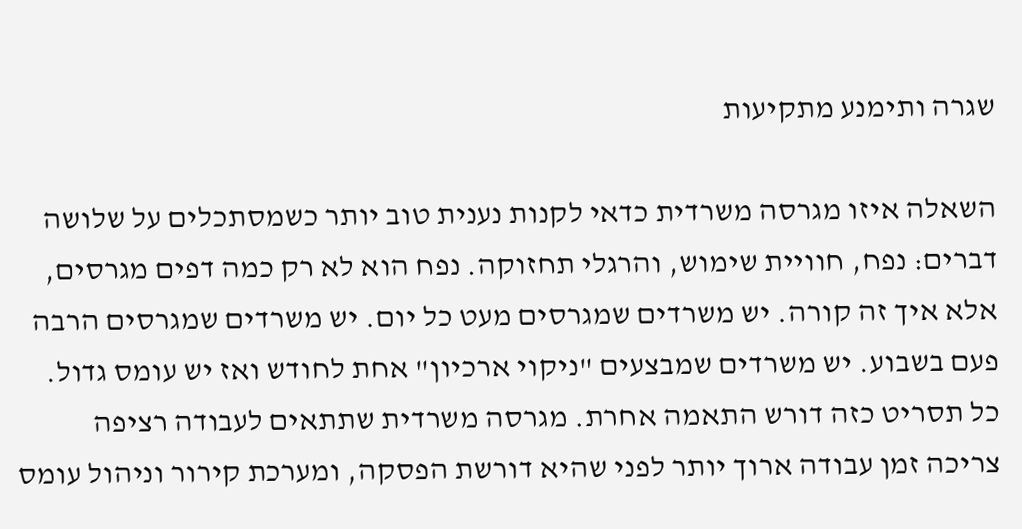שגרה ותימנע מתקיעות

השאלה איזו מגרסה משרדית כדאי לקנות נענית טוב יותר כשמסתכלים על שלושה דברים: נפח, חוויית שימוש, והרגלי תחזוקה. נפח הוא לא רק כמה דפים מגרסים, אלא איך זה קורה. יש משרדים שמגרסים מעט כל יום. יש משרדים שמגרסים הרבה פעם בשבוע. יש משרדים שמבצעים "ניקוי ארכיון" אחת לחודש ואז יש עומס גדול. כל תסריט כזה דורש התאמה אחרת. מגרסה משרדית שתתאים לעבודה רציפה צריכה זמן עבודה ארוך יותר לפני שהיא דורשת הפסקה, ומערכת קירור וניהול עומס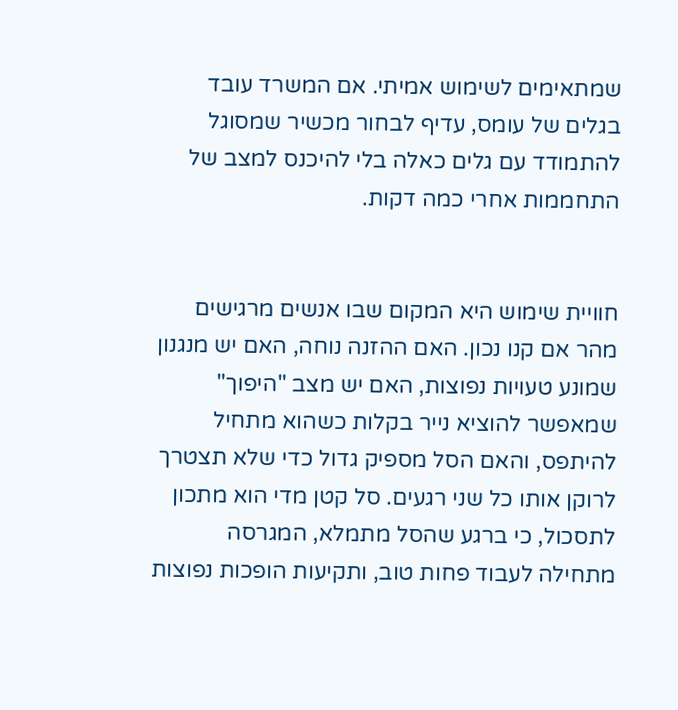שמתאימים לשימוש אמיתי. אם המשרד עובד בגלים של עומס, עדיף לבחור מכשיר שמסוגל להתמודד עם גלים כאלה בלי להיכנס למצב של התחממות אחרי כמה דקות.


חוויית שימוש היא המקום שבו אנשים מרגישים מהר אם קנו נכון. האם ההזנה נוחה, האם יש מנגנון שמונע טעויות נפוצות, האם יש מצב "היפוך" שמאפשר להוציא נייר בקלות כשהוא מתחיל להיתפס, והאם הסל מספיק גדול כדי שלא תצטרך לרוקן אותו כל שני רגעים. סל קטן מדי הוא מתכון לתסכול, כי ברגע שהסל מתמלא, המגרסה מתחילה לעבוד פחות טוב, ותקיעות הופכות נפוצות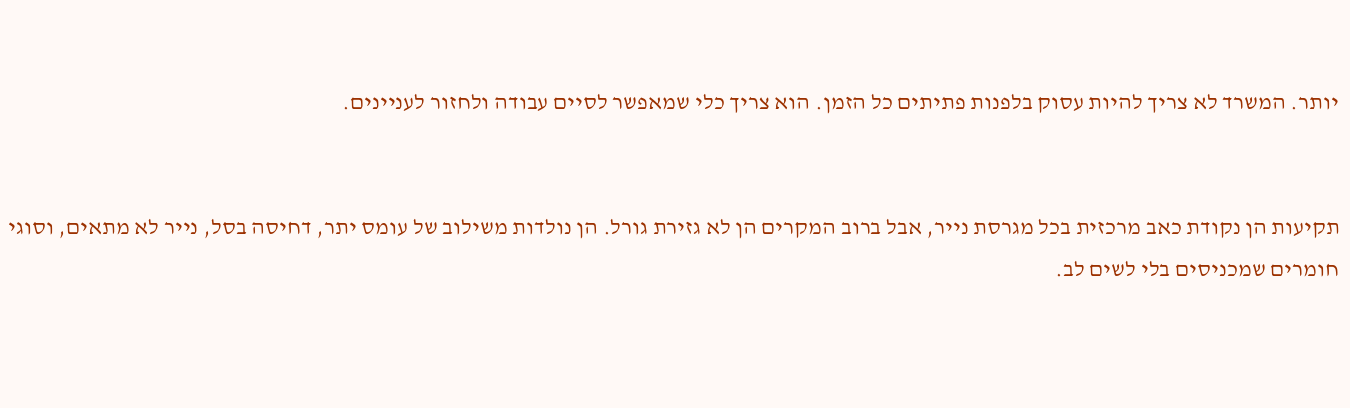יותר. המשרד לא צריך להיות עסוק בלפנות פתיתים כל הזמן. הוא צריך כלי שמאפשר לסיים עבודה ולחזור לעניינים.


תקיעות הן נקודת כאב מרכזית בכל מגרסת נייר, אבל ברוב המקרים הן לא גזירת גורל. הן נולדות משילוב של עומס יתר, דחיסה בסל, נייר לא מתאים, וסוגי חומרים שמכניסים בלי לשים לב.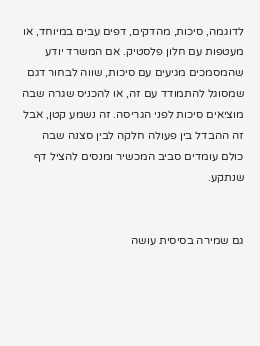לדוגמה, סיכות, מהדקים, דפים עבים במיוחד, או מעטפות עם חלון פלסטיק. אם המשרד יודע שהמסמכים מגיעים עם סיכות, שווה לבחור דגם שמסוגל להתמודד עם זה, או להכניס שגרה שבה מוציאים סיכות לפני הגריסה. זה נשמע קטן, אבל זה ההבדל בין פעולה חלקה לבין סצנה שבה כולם עומדים סביב המכשיר ומנסים להציל דף שנתקע.


גם שמירה בסיסית עושה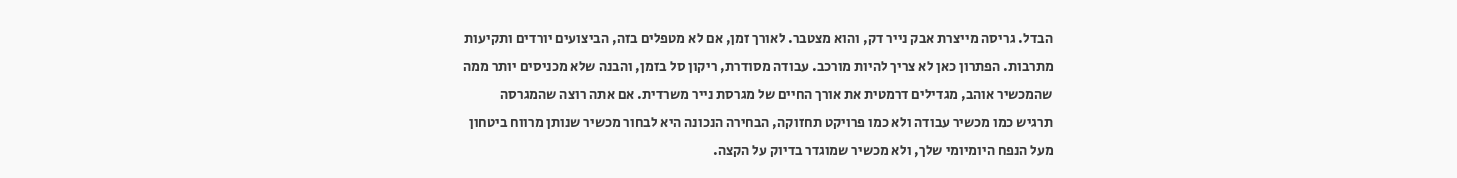הבדל. גריסה מייצרת אבק נייר דק, והוא מצטבר. לאורך זמן, אם לא מטפלים בזה, הביצועים יורדים ותקיעות מתרבות. הפתרון כאן לא צריך להיות מורכב. עבודה מסודרת, ריקון סל בזמן, והבנה שלא מכניסים יותר ממה שהמכשיר אוהב, מגדילים דרמטית את אורך החיים של מגרסת נייר משרדית. אם אתה רוצה שהמגרסה תרגיש כמו מכשיר עבודה ולא כמו פרויקט תחזוקה, הבחירה הנכונה היא לבחור מכשיר שנותן מרווח ביטחון מעל הנפח היומיומי שלך, ולא מכשיר שמוגדר בדיוק על הקצה.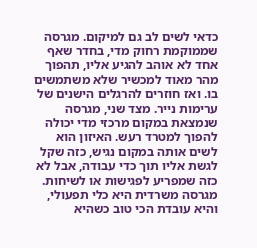כדאי לשים לב גם למיקום. מגרסה שממוקמת רחוק מדי, בחדר שאף אחד לא אוהב להגיע אליו, תהפוך מהר מאוד למכשיר שלא משתמשים בו. ואז חוזרים להרגלים הישנים של ערימות נייר. מצד שני, מגרסה שנמצאת במקום מרכזי מדי יכולה להפוך למטרד רעש. האיזון הוא לשים אותה במקום נגיש, כזה שקל לגשת אליו תוך כדי עבודה, אבל לא כזה שמפריע לפגישות או לשיחות. מגרסה משרדית היא כלי תפעולי, והיא עובדת הכי טוב כשהיא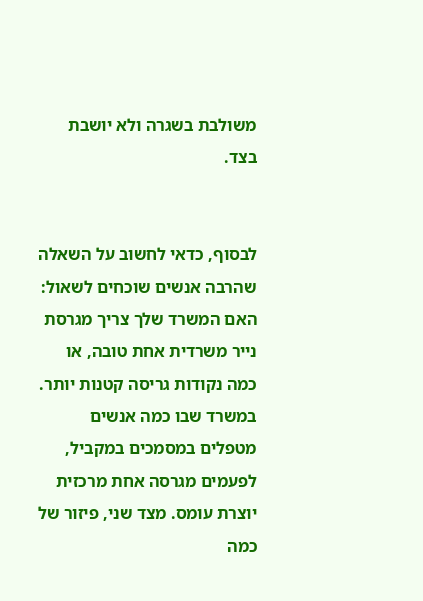משולבת בשגרה ולא יושבת בצד.


לבסוף, כדאי לחשוב על השאלה שהרבה אנשים שוכחים לשאול: האם המשרד שלך צריך מגרסת נייר משרדית אחת טובה, או כמה נקודות גריסה קטנות יותר. במשרד שבו כמה אנשים מטפלים במסמכים במקביל, לפעמים מגרסה אחת מרכזית יוצרת עומס. מצד שני, פיזור של כמה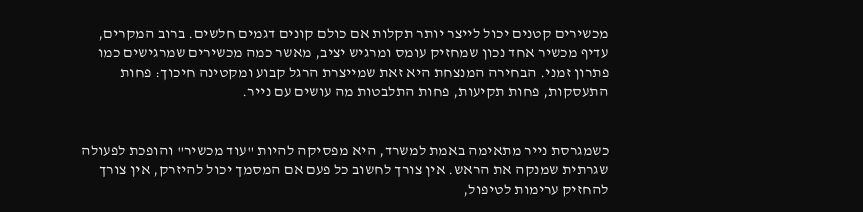מכשירים קטנים יכול לייצר יותר תקלות אם כולם קונים דגמים חלשים. ברוב המקרים, עדיף מכשיר אחד נכון שמחזיק עומס ומרגיש יציב, מאשר כמה מכשירים שמרגישים כמו פתרון זמני. הבחירה המנצחת היא זאת שמייצרת הרגל קבוע ומקטינה חיכוך: פחות התעסקות, פחות תקיעות, פחות התלבטות מה עושים עם נייר.


כשמגרסת נייר מתאימה באמת למשרד, היא מפסיקה להיות "עוד מכשיר" והופכת לפעולה שגרתית שמנקה את הראש. אין צורך לחשוב כל פעם אם המסמך יכול להיזרק, אין צורך להחזיק ערימות לטיפול,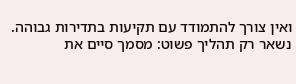ואין צורך להתמודד עם תקיעות בתדירות גבוהה. נשאר רק תהליך פשוט: מסמך סיים את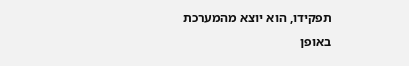תפקידו, הוא יוצא מהמערכת באופן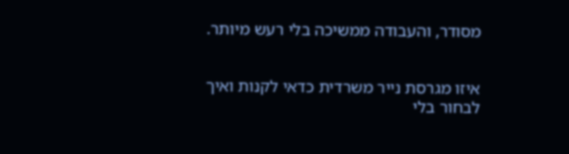מסודר, והעבודה ממשיכה בלי רעש מיותר.


איזו מגרסת נייר משרדית כדאי לקנות ואיך לבחור בלי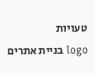טעויות
logo בניית אתרים